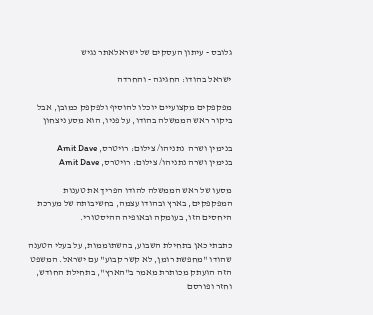גלובס - עיתון העסקים של ישראלאתר נגיש

ישראל בהודו: החגיגה - והחרדה

מפקפקים מקצועיים יוכלו להוסיף ולפקפק כמובן, אבל ביקור ראש הממשלה בהודו, על פניו, הוא מסע ניצחון

בנימין ושרה  נתניהו/ צילום: רויטרס, Amit Dave
בנימין ושרה נתניהו/ צילום: רויטרס, Amit Dave

מסעו של ראש הממשלה להודו הפריך את טענות המפקפקים, בארץ ובהודו עצמה, בחשיבותה של מערכת היחסים הזו, בעומקה ובאופיה ההיסטורי.

כתבתי כאן בתחילת השבוע, בהשתוממות, על בעלי הטענה שהודו "מחפשת רומן, לא קשר קבוע" עם ישראל. המשפט הזה הועתק מכותרת מאמר ב"הארץ", בתחילת החודש, וחזר ופורסם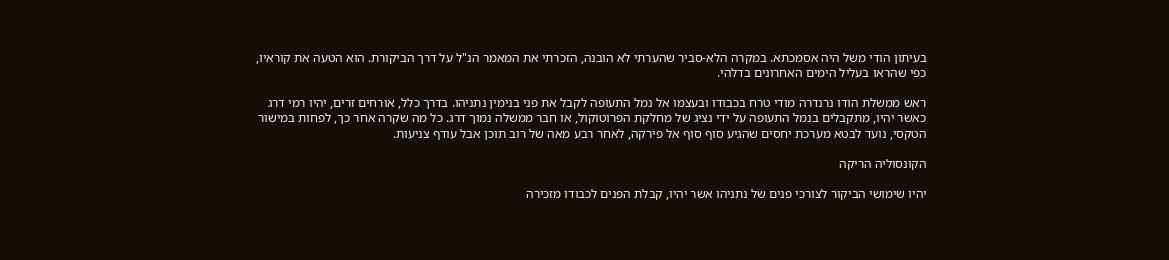בעיתון הודי משל היה אסמכתא. במקרה הלא-סביר שהערתי לא הובנה, הזכרתי את המאמר הנ"ל על דרך הביקורת. הוא הטעה את קוראיו, כפי שהראו בעליל הימים האחרונים בדלהי.

ראש ממשלת הודו נרנדרה מודי טרח בכבודו ובעצמו אל נמל התעופה לקבל את פני בנימין נתניהו. בדרך כלל, אורחים זרים, יהיו רמי דרג כאשר יהיו, מתקבלים בנמל התעופה על ידי נציג של מחלקת הפרוטוקול, או חבר ממשלה נמוך דרג. כל מה שקרה אחר כך, לפחות במישור הטקסי, נועד לבטא מערכת יחסים שהגיע סוף סוף אל פירקה, לאחר רבע מאה של רוב תוכן אבל עודף צניעות.

הקונסוליה הריקה

יהיו שימושי הביקור לצורכי פנים של נתניהו אשר יהיו, קבלת הפנים לכבודו מזכירה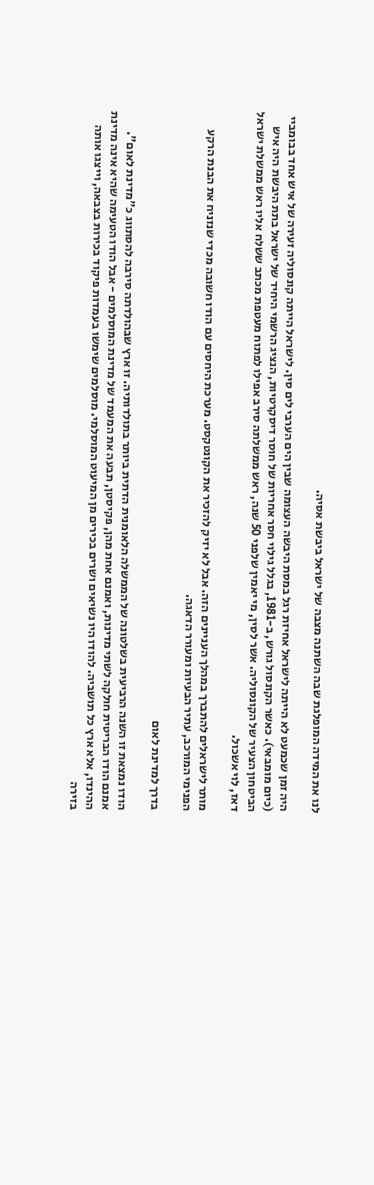לנו את המידה המופלגת שבה השתנה מצבה של ישראל ביבשת אסיה.

היה זמן שכמעט לא הייתה לישראל אחיזת רגל במסת היבשה העצומה שבין הים הערבי לים סין. לישראל הייתה קונסוליה זעירה של איש אחד בבומביי (כיום מומבאי). כאשר הקונסול גורש, ב-1981, בגלל גילוי חסר אחריות של חוסר דיסקרטיות, הנציג הרשמי היחיד של ישראל בתת היבשת היה איש הביטחון הצעיר של הקונסוליה. אשר לסין, מי יאמין שלפני 50 שנה, ראש ממשלתה סירב אפילו לפתוח מעטפת מכתב ששלח אליו ראש ממשלת ישראל דאז, לוי אשכול.

מותר לישראלים להתברך במהלך העניינים הזה. אבל לא יזיק להזכיר את הקונטקסט. מערכת היחסים עם הודו חשובה מכדי שנזניח את הבנת הרקע הפנימי המורכב, עתיר הבעיות ומעורר הדאגה.

בדרך למדינת לאום

הודו נמצאת זו השנה הרביעית בשלטונה של הממשלה הלאומנית הדתית ביותר בתולדותיה. זו ארץ שבהולדתה סירבה להסתווג כ"מדינת לאום". אמנם הודו הבריטית חולקה לשתי מדינות, ואמנם אחת מהן, פקיסטן, תבעה את המעמד של מדינת המוסלמים - אבל הודו הטעימה שהיא אינה מדינת ההינדו, אלא ארץ כל תושביה. להודו היו נשיאים ושרים בכירים מן המיעוט המוסלמי. מוסלמים שימשו בעמדות פיקוד בכירות בצבאה, וייצגו אותה בזירה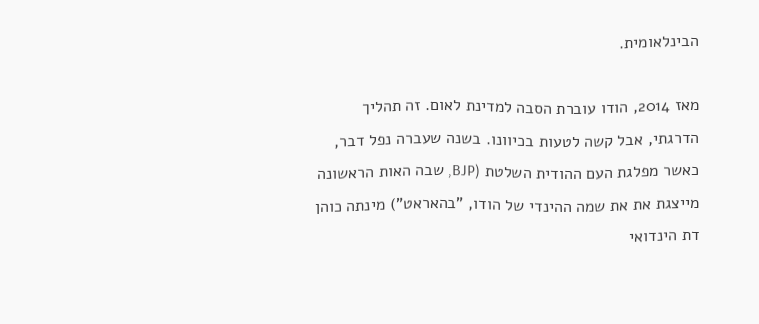הבינלאומית.

מאז 2014, הודו עוברת הסבה למדינת לאום. זה תהליך הדרגתי, אבל קשה לטעות בכיוונו. בשנה שעברה נפל דבר, כאשר מפלגת העם ההודית השלטת (BJP, שבה האות הראשונה מייצגת את את שמה ההינדי של הודו, "בהאראט") מינתה כוהן דת הינדואי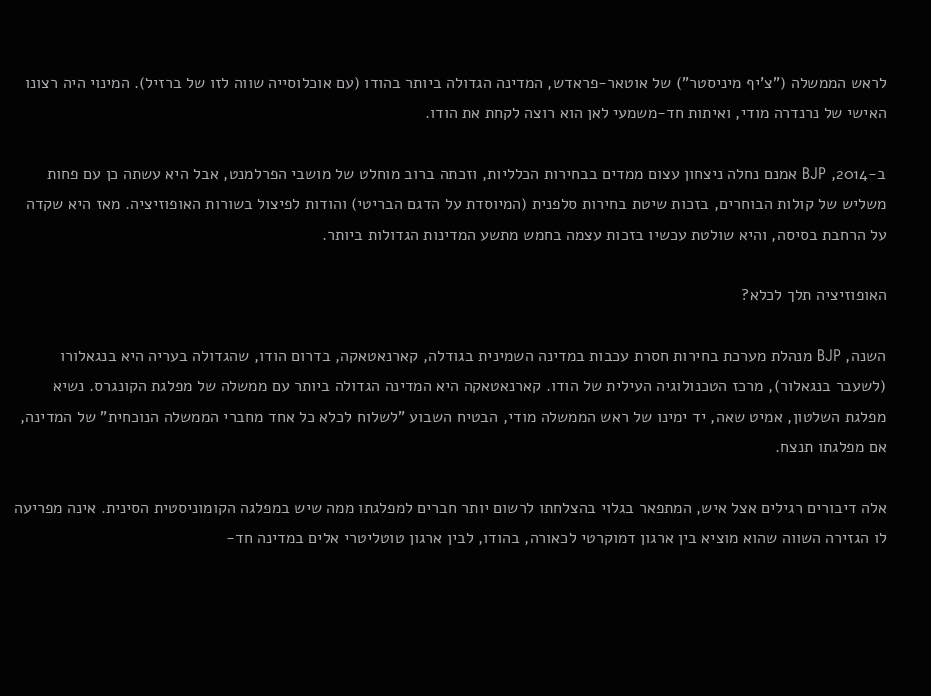לראש הממשלה ("צ'יף מיניסטר") של אוטאר-פראדש, המדינה הגדולה ביותר בהודו (עם אוכלוסייה שווה לזו של ברזיל). המינוי היה רצונו האישי של נרנדרה מודי, ואיתות חד-משמעי לאן הוא רוצה לקחת את הודו.

ב-2014, BJP אמנם נחלה ניצחון עצום ממדים בבחירות הכלליות, וזכתה ברוב מוחלט של מושבי הפרלמנט, אבל היא עשתה כן עם פחות משליש של קולות הבוחרים, בזכות שיטת בחירות סלפנית (המיוסדת על הדגם הבריטי) והודות לפיצול בשורות האופוזיציה. מאז היא שקדה על הרחבת בסיסה, והיא שולטת עכשיו בזכות עצמה בחמש מתשע המדינות הגדולות ביותר.

האופוזיציה תלך לכלא?

השנה, BJP מנהלת מערכת בחירות חסרת עכבות במדינה השמינית בגודלה, קארנאטאקה, בדרום הודו, שהגדולה בעריה היא בנגאלורו (לשעבר בנגאלור), מרכז הטכנולוגיה העילית של הודו. קארנאטאקה היא המדינה הגדולה ביותר עם ממשלה של מפלגת הקונגרס. נשיא מפלגת השלטון, אמיט שאה, יד ימינו של ראש הממשלה מודי, הבטיח השבוע "לשלוח לכלא כל אחד מחברי הממשלה הנוכחית" של המדינה, אם מפלגתו תנצח.

אלה דיבורים רגילים אצל איש, המתפאר בגלוי בהצלחתו לרשום יותר חברים למפלגתו ממה שיש במפלגה הקומוניסטית הסינית. אינה מפריעה לו הגזירה השווה שהוא מוציא בין ארגון דמוקרטי לכאורה, בהודו, לבין ארגון טוטליטרי אלים במדינה חד-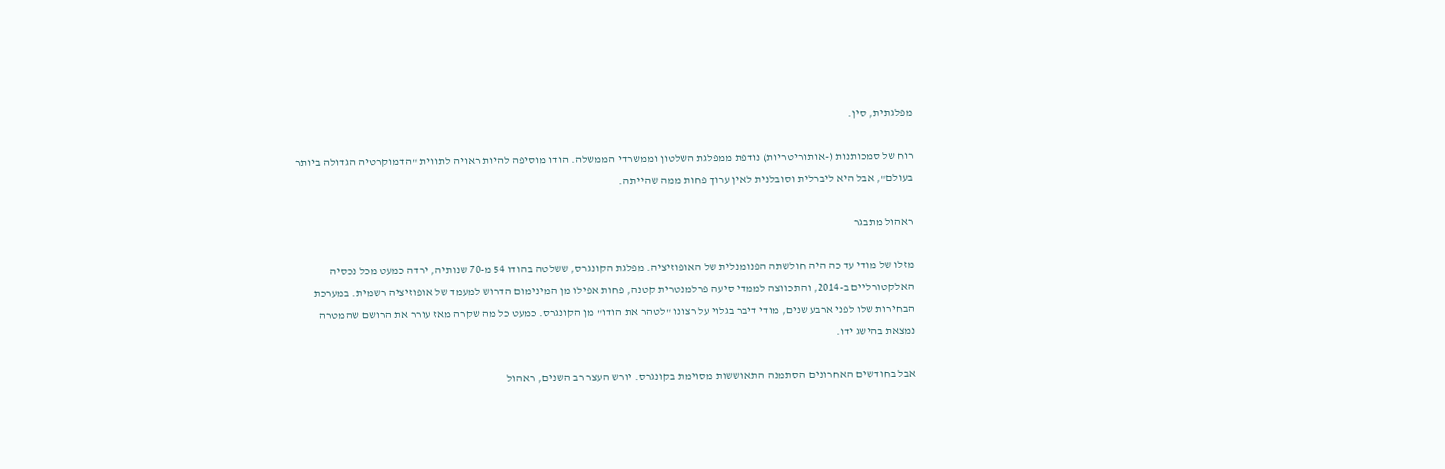מפלגתית, סין.

רוח של סמכותנות (-אותוריטריות) נודפת ממפלגת השלטון וממשרדי הממשלה. הודו מוסיפה להיות ראויה לתווית "הדמוקרטיה הגדולה ביותר בעולם", אבל היא ליברלית וסובלנית לאין ערוך פחות ממה שהייתה.

ראהול מתבגר

מזלו של מודי עד כה היה חולשתה הפנומנלית של האופוזיציה. מפלגת הקונגרס, ששלטה בהודו 54 מ-70 שנותיה, ירדה כמעט מכל נכסיה האלקטורליים ב-2014, והתכווצה לממדי סיעה פרלמנטרית קטנה, פחות אפילו מן המינימום הדרוש למעמד של אופוזיציה רשמית. במערכת הבחירות שלו לפני ארבע שנים, מודי דיבר בגלוי על רצונו "לטהר את הודו" מן הקונגרס. כמעט כל מה שקרה מאז עורר את הרושם שהמטרה נמצאת בהישג ידו.

אבל בחודשים האחרונים הסתמנה התאוששות מסוימת בקונגרס. יורש העצר רב השנים, ראהול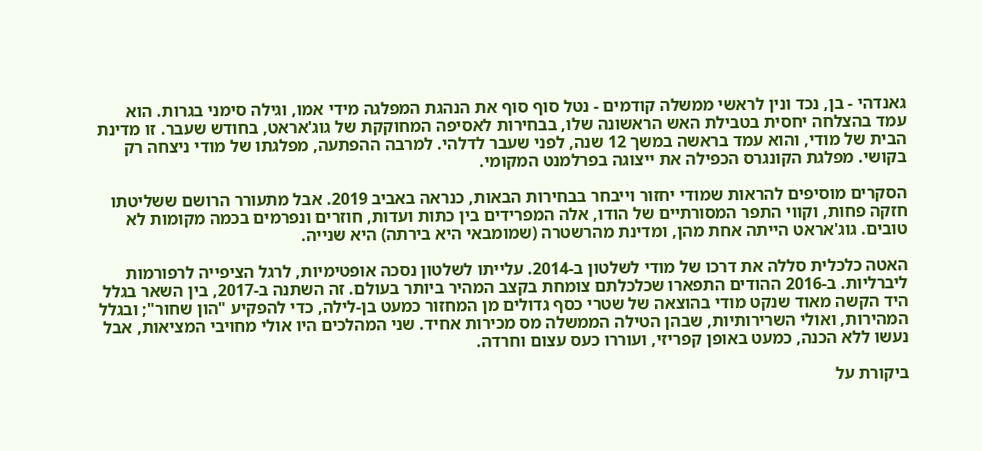גאנדהי - בן, נכד ונין לראשי ממשלה קודמים - נטל סוף סוף את הנהגת המפלגה מידי אמו, וגילה סימני בגרות. הוא עמד בהצלחה יחסית בטבילת האש הראשונה שלו, בבחירות לאסיפה המחוקקת של גוג'אראט, בחודש שעבר. זו מדינת הבית של מודי, והוא עמד בראשה במשך 12 שנה, לפני שעבר לדלהי. למרבה ההפתעה, מפלגתו של מודי ניצחה רק בקושי. מפלגת הקונגרס הכפילה את ייצוגה בפרלמנט המקומי.

הסקרים מוסיפים להראות שמודי יחזור וייבחר בבחירות הבאות, כנראה באביב 2019. אבל מתעורר הרושם ששליטתו חזקה פחות, וקווי התפר המסורתיים של הודו, אלה המפרידים בין כתות ועדות, חוזרים ונפרמים בכמה מקומות לא טובים. גוג'אראט הייתה אחת מהן, ומדינת מהרשטרה (שמומבאי היא בירתה) היא שנייה.

האטה כלכלית סללה את דרכו של מודי לשלטון ב-2014. עלייתו לשלטון נסכה אופטימיות, לרגל הציפייה לרפורמות ליברליות. ב-2016 ההודים התפארו שכלכלתם צומחת בקצב המהיר ביותר בעולם. זה השתנה ב-2017, בין השאר בגלל היד הקשה מאוד שנקט מודי בהוצאה של שטרי כסף גדולים מן המחזור כמעט בן-לילה, כדי להפקיע "הון שחור"; ובגלל המהירות, ואולי השרירותיות, שבהן הטילה הממשלה מס מכירות אחיד. שני המהלכים היו אולי מחויבי המציאות, אבל נעשו ללא הכנה, כמעט באופן קפריזי, ועוררו כעס עצום וחרדה.

ביקורת על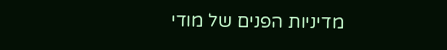מדיניות הפנים של מודי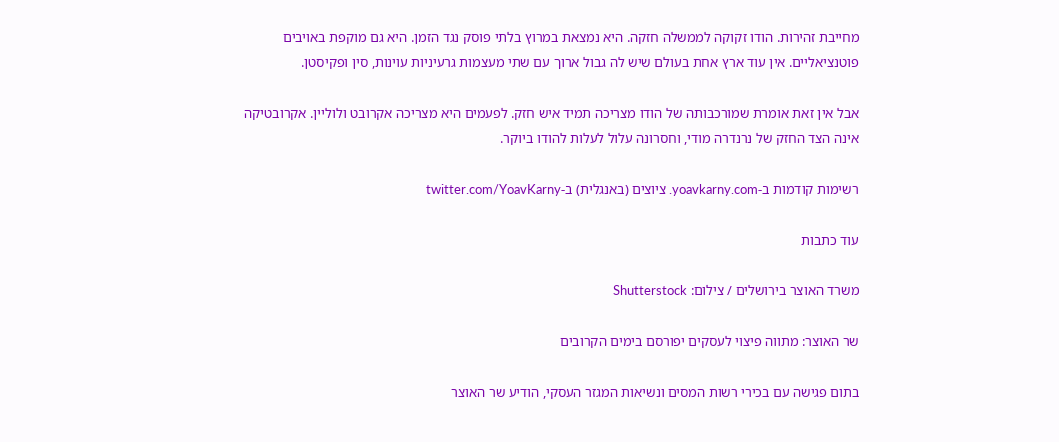מחייבת זהירות. הודו זקוקה לממשלה חזקה. היא נמצאת במרוץ בלתי פוסק נגד הזמן. היא גם מוקפת באויבים פוטנציאליים. אין עוד ארץ אחת בעולם שיש לה גבול ארוך עם שתי מעצמות גרעיניות עוינות, סין ופקיסטן.

אבל אין זאת אומרת שמורכבותה של הודו מצריכה תמיד איש חזק. לפעמים היא מצריכה אקרובט ולוליין. אקרובטיקה אינה הצד החזק של נרנדרה מודי, וחסרונה עלול לעלות להודו ביוקר.

רשימות קודמות ב-yoavkarny.com. ציוצים (באנגלית) ב-twitter.com/YoavKarny

עוד כתבות

משרד האוצר בירושלים / צילום: Shutterstock

שר האוצר: מתווה פיצוי לעסקים יפורסם בימים הקרובים

בתום פגישה עם בכירי רשות המסים ונשיאות המגזר העסקי, הודיע שר האוצר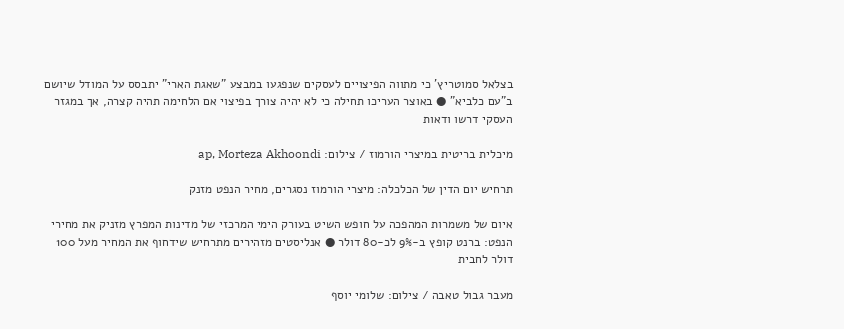בצלאל סמוטריץ' כי מתווה הפיצויים לעסקים שנפגעו במבצע "שאגת הארי" יתבסס על המודל שיושם ב"עם כלביא" ● באוצר העריכו תחילה כי לא יהיה צורך בפיצוי אם הלחימה תהיה קצרה, אך במגזר העסקי דרשו ודאות

מיכלית בריטית במיצרי הורמוז / צילום: ap, Morteza Akhoondi

תרחיש יום הדין של הכלכלה: מיצרי הורמוז נסגרים, מחיר הנפט מזנק

איום של משמרות המהפכה על חופש השיט בעורק הימי המרכזי של מדינות המפרץ מזניק את מחירי הנפט: ברנט קופץ ב-9% לכ-80 דולר ● אנליסטים מזהירים מתרחיש שידחוף את המחיר מעל 100 דולר לחבית

מעבר גבול טאבה / צילום: שלומי יוסף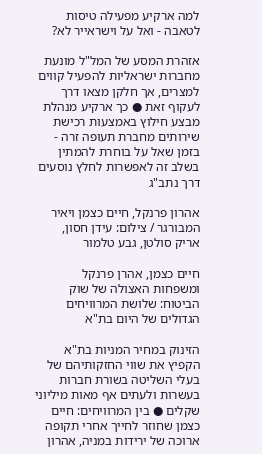למה ארקיע מפעילה טיסות לטאבה - ואל על וישראייר לא?

אזהרת המסע של המל"ל מונעת מחברות ישראליות להפעיל קווים למצרים, אך חלקן מצאו דרך לעקוף זאת ● כך ארקיע מנהלת מבצע חילוץ באמצעות רכישת שירותים מחברת תעופה זרה - בזמן שאל על בוחרת להמתין בשלב זה לאפשרות לחלץ נוסעים דרך נתב"ג

אהרון פרנקל, חיים כצמן ויאיר המבורגר / צילום: עידן חסון, אריק סולטן, גבע טלמור

חיים כצמן, אהרן פרנקל ומשפחות האצולה של שוק הביטוח: שלושת המרוויחים הגדולים של היום בת"א

הזינוק במחיר המניות בת"א הקפיץ את שווי החזקותיהם של בעלי השליטה בשורת חברות בעשרות ולעתים אף מאות מיליוני שקלים ● בין המרוויחים: חיים כצמן שחוזר לחייך אחרי תקופה ארוכה של ירידות במניה, אהרון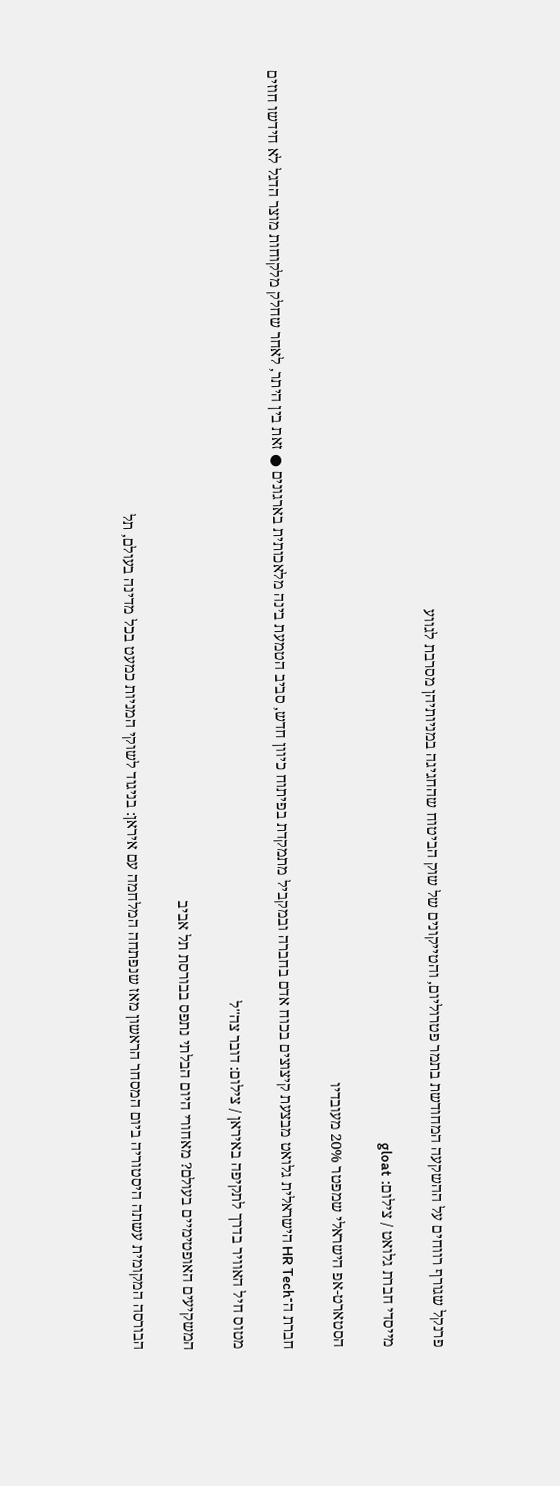פרנקל שגורף רווחים על ההשקעה המחודשת בתמר פטרוליום, והטייקונים של שוק הביטוח שהחגיגה במניותיהן מסרבת לגווע

מייסדי חברת גלואט / צילום: gloat

הסטארט-אפ הישראלי שמפטר 20% מעובדיו

חברת ה־HR Tech הישראלית גלואט מבצעת קיצוצים בכוח אדם בחברה ובמקביל מתמקדת בפיתוח כיוון חדש, סביב הטמעת בינה מלאכותית בארגונים ● זאת בין היתר, לאחר שחלק מלקוחות מוצר הדגל לא חידשו חוזים

מטוס חיל האוויר בדרך לתקיפה באיראן / צילום: דובר צה''ל

המשקיעים האופטימיים בעולם? מאחורי היום הבלתי נתפס בבורסת תל אביב

הבורסה המקומית עשתה היסטוריה ביום המסחר הראשון מאז שנפתחה המלחמה עם איראן: בניגוד לשוקי המניות כמעט בכל מדינה בעולם, תל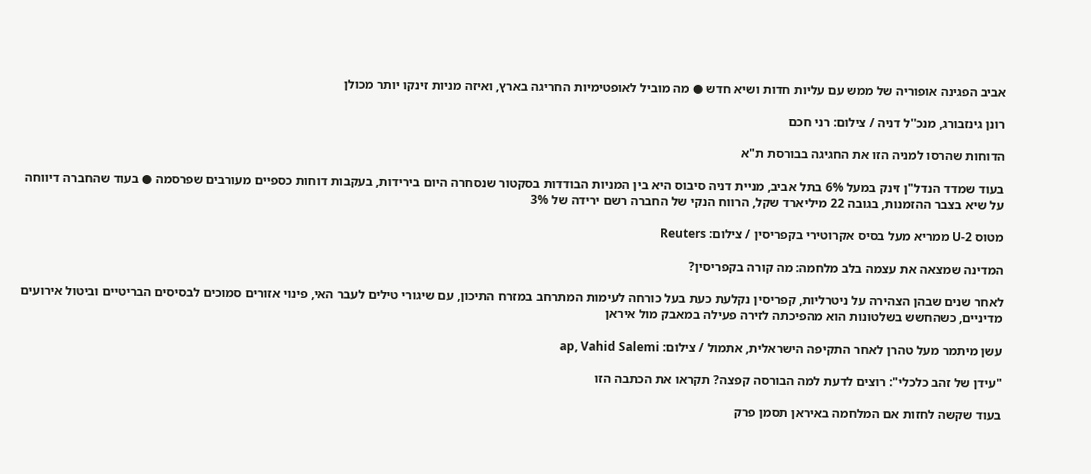אביב הפגינה אופוריה של ממש עם עליות חדות ושיא חדש ● מה מוביל לאופטימיות החריגה בארץ, ואיזה מניות זינקו יותר מכולן

רונן גינזבורג, מנכ''ל דניה / צילום: רני חכם

הדוחות שהרסו למניה הזו את החגיגה בבורסת ת"א

בעוד שמדד הנדל"ן זינק במעל 6% בתל אביב, מניית דניה סיבוס היא בין המניות הבודדות בסקטור שנסחרה היום בירידות, בעקבות דוחות כספיים מעורבים שפרסמה ● בעוד שהחברה דיווחה על שיא בצבר ההזמנות, בגובה 22 מיליארד שקל, הרווח הנקי של החברה רשם ירידה של 3%

מטוס U-2 ממריא מעל בסיס אקרוטירי בקפריסין / צילום: Reuters

המדינה שמצאה את עצמה בלב מלחמה: מה קורה בקפריסין?

לאחר שנים שבהן הצהירה על ניטרליות, קפריסין נקלעת כעת בעל כורחה לעימות המתרחב במזרח התיכון, עם שיגורי טילים לעבר האי, פינוי אזורים סמוכים לבסיסים הבריטיים וביטול אירועים מדיניים, כשהחשש בשלטונות הוא מהפיכתה לזירה פעילה במאבק מול איראן

עשן מיתמר מעל טהרן לאחר התקיפה הישראלית, אתמול / צילום: ap, Vahid Salemi

"עידן של זהב כלכלי": רוצים לדעת למה הבורסה קפצה? תקראו את הכתבה הזו

בעוד שקשה לחזות אם המלחמה באיראן תסמן פרק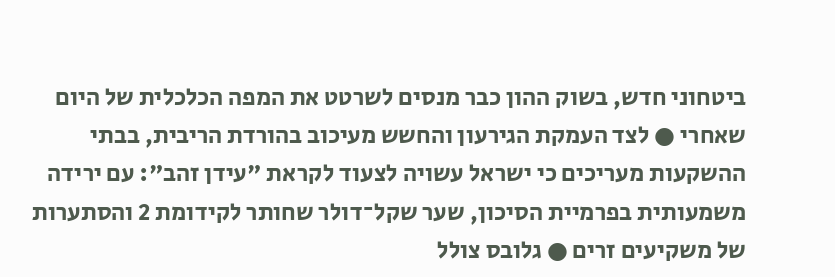ביטחוני חדש, בשוק ההון כבר מנסים לשרטט את המפה הכלכלית של היום שאחרי ● לצד העמקת הגירעון והחשש מעיכוב בהורדת הריבית, בבתי ההשקעות מעריכים כי ישראל עשויה לצעוד לקראת "עידן זהב": עם ירידה משמעותית בפרמיית הסיכון, שער שקל־דולר שחותר לקידומת 2 והסתערות של משקיעים זרים ● גלובס צולל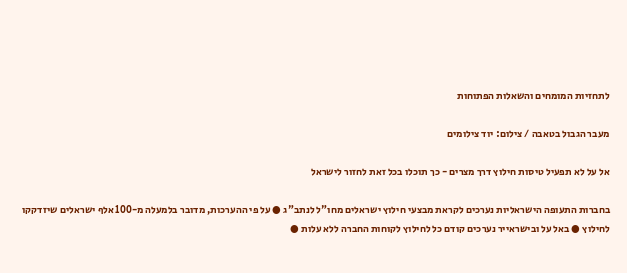לתחזיות המומחים והשאלות הפתוחות

מעבר הגבול בטאבה / צילום: יוד צילומים

אל על לא תפעיל טיסות חילוץ דרך מצרים - כך תוכלו בכל זאת לחזור לישראל

בחברות התעופה הישראליות נערכים לקראת מבצעי חילוץ ישראלים מחו"ל לנתב"ג ● על פי ההערכות, מדובר בלמעלה מ-100 אלף ישראלים שיזדקקו לחילוץ ● באל על ובישראייר נערכים קודם כל לחילוץ לקוחות החברה ללא עלות ●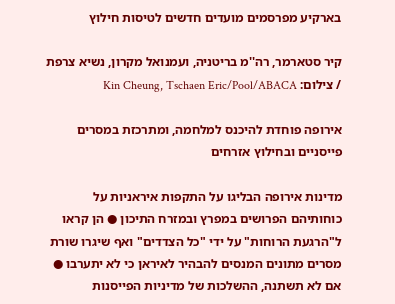בארקיע מפרסמים מועדים חדשים לטיסות חילוץ

קיר סטארמר, רה''מ בריטניה, ועמנואל מקרון, נשיא צרפת / צילום: Kin Cheung, Tschaen Eric/Pool/ABACA

אירופה פוחדת להיכנס למלחמה, ומתרכזת במסרים פייסניים ובחילוץ אזרחים

מדינות אירופה הבליגו על התקפות איראניות על כוחותיהם הפרושים במפרץ ובמזרח התיכון ● הן קראו ל"הרגעת הרוחות" על ידי "כל הצדדים" ואף שיגרו שורת מסרים מתונים המנסים להבהיר לאיראן כי לא יתערבו ● אם לא תשתנה, ההשלכות של מדיניות הפייסנות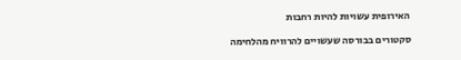האירופית עשויות להיות רחבות

סקטורים בבורסה שעשויים להרוויח מהלחימה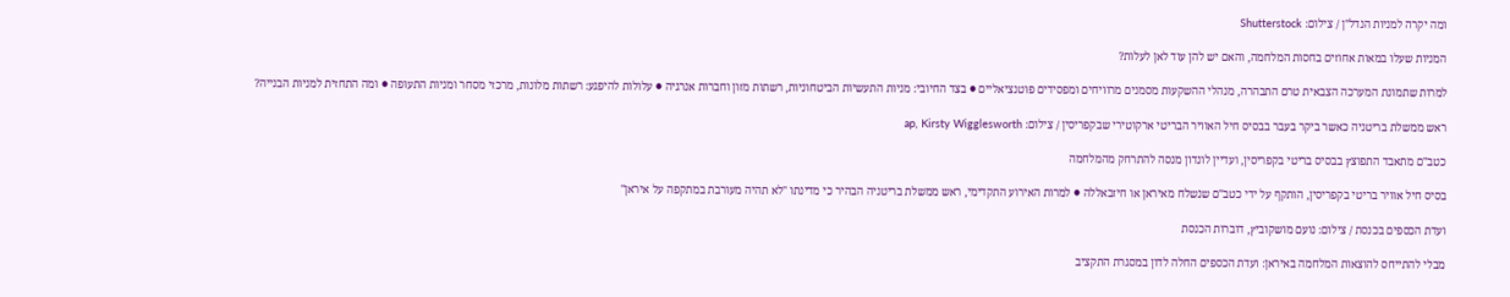ומה יקרה למניות הנדל''ן / צילום: Shutterstock

המניות שעלו במאות אחוזים בחסות המלחמה, והאם יש להן עוד לאן לעלות?

למרות שתמונת המערכה הצבאית טרם התבהרה, מנהלי ההשקעות מסמנים מרוויחים ומפסידים פוטנציאליים ● בצד החיובי: מניות התעשיות הביטחוניות, רשתות מזון וחברות אנרגיה ● עלולות להיפגע: רשתות מלונות, מרכזי מסחר ומניות התעופה ● ומה התחזית למניות הבנייה?

ראש ממשלת בריטניה כאשר ביקר בעבר בבסיס חיל האוויר הבריטי ארקוטירי שבקפריסין / צילום: ap, Kirsty Wigglesworth

כטב"ם מתאבד התפוצץ בבסיס בריטי בקפריסין, ועדיין לונדון מנסה להתרחק מהמלחמה

בסיס חיל אוויר בריטי בקפריסין, הותקף על ידי כטב"ם שנשלח מאיראן או חיזבאללה ● למרות האירוע התקדימי, ראש ממשלת בריטניה הבהיר כי מדינתו "לא תהיה מעורבת במתקפה על איראן"

ועדת הכספים בכנסת / צילום: נועם מושקוביץ, דוברות הכנסת

מבלי להתייחס להוצאות המלחמה באיראן: ועדת הכספים החלה לדון במסגרת התקציב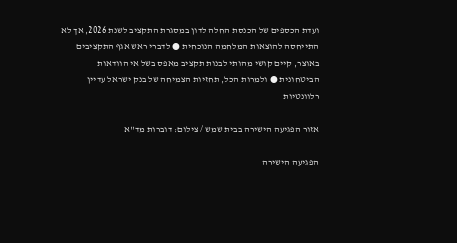ועדת הכספים של הכנסת החלה לדון במסגרת התקציב לשנת 2026, אך לא התייחסה להוצאות המלחמה הנוכחית ● לדברי ראש אגף התקציבים באוצר, קיים קושי מהותי לבנות תקציב מאפס בשל אי הוודאות הביטחונית ● ולמרות הכל, תחזיות הצמיחה של בנק ישראל עדיין רלוונטיות

אזור הפגיעה הישירה בבית שמש / צילום: דוברות מד''א

הפגיעה הישירה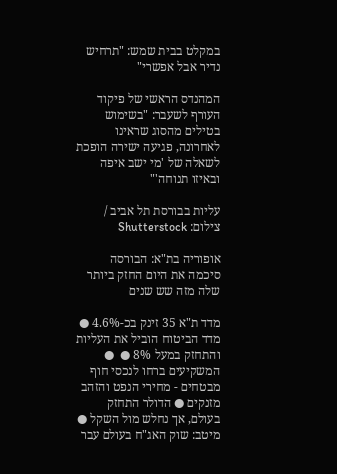במקלט בבית שמש: "תרחיש נדיר אבל אפשרי"

המהנדס הראשי של פיקוד העורף לשעבר: "בשימוש בטילים מהסוג שראינו לאחרונה, פגיעה ישירה הופכת לשאלה של 'מי ישב איפה ובאיזו תנוחה'"

עליות בבורסת תל אביב / צילום: Shutterstock

אופוריה בת"א: הבורסה סיכמה את היום החזק ביותר שלה מזה שש שנים

מדד ת"א 35 זינק בכ-4.6% ● מדד הביטוח הוביל את העליות והתחזק במעל 8% ●  ● המשקיעים ברחו לנכסי חוף מבטחים - מחירי הנפט והזהב מזנקים ● הדולר התחזק בעולם, אך נחלש מול השקל ● מיטב: שוק האג"ח בעולם עבר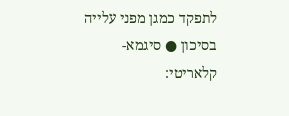לתפקד כמגן מפני עלייה בסיכון ● סיגמא-קלאריטי: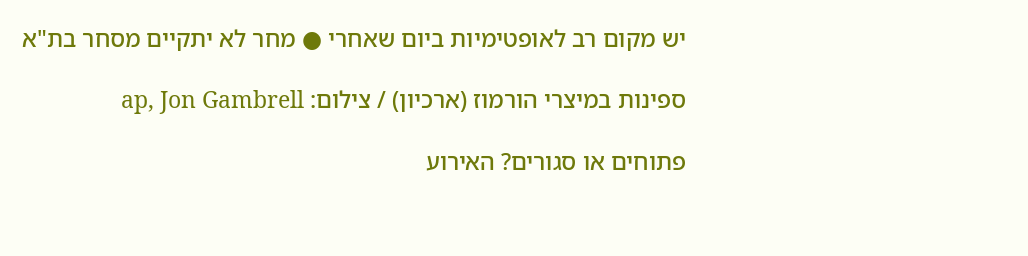יש מקום רב לאופטימיות ביום שאחרי ● מחר לא יתקיים מסחר בת"א

ספינות במיצרי הורמוז (ארכיון) / צילום: ap, Jon Gambrell

פתוחים או סגורים? האירוע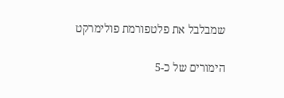שמבלבל את פלטפורמת פולימרקט

הימורים של כ-5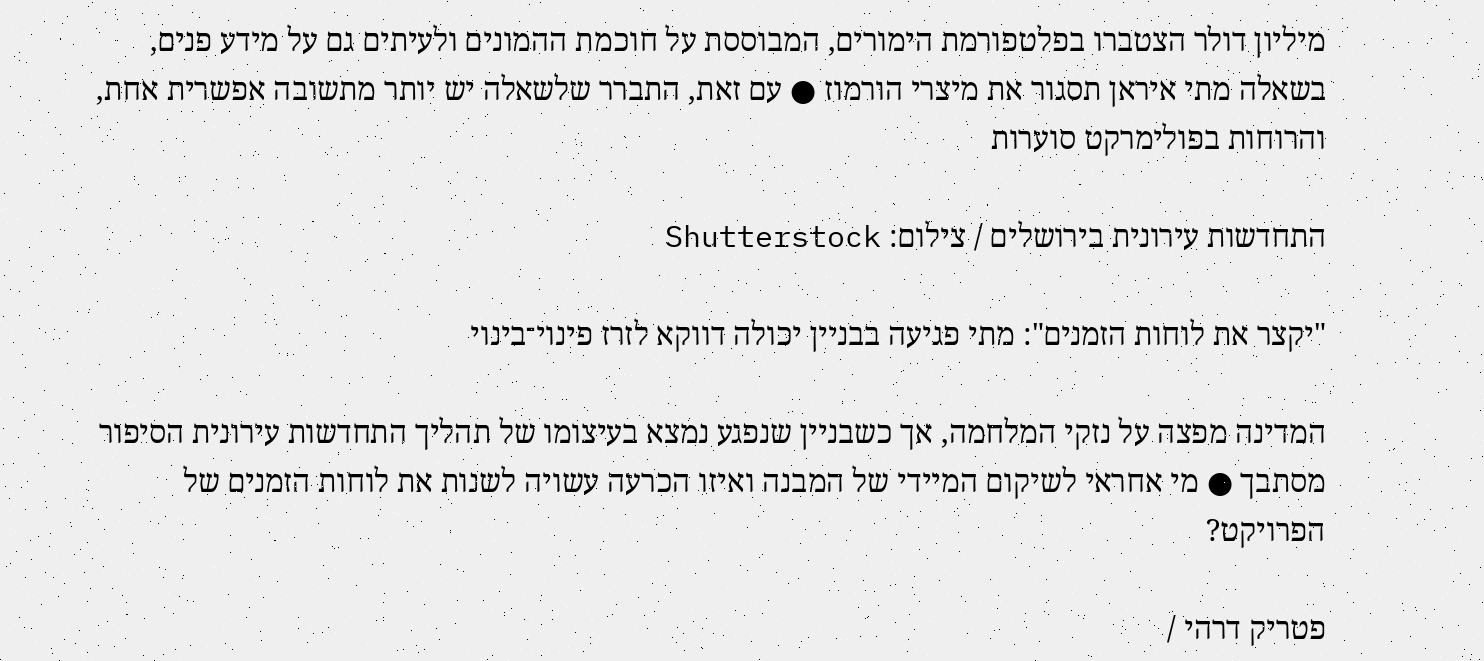מיליון דולר הצטברו בפלטפורמת הימורים, המבוססת על חוכמת ההמונים ולעיתים גם על מידע פנים, בשאלה מתי איראן תסגור את מיצרי הורמוז ● עם זאת, התברר שלשאלה יש יותר מתשובה אפשרית אחת, והרוחות בפולימרקט סוערות

התחדשות עירונית בירושלים / צילום: Shutterstock

"יקצר את לוחות הזמנים": מתי פגיעה בבניין יכולה דווקא לזרז פינוי־בינוי

המדינה מפצה על נזקי המלחמה, אך כשבניין שנפגע נמצא בעיצומו של תהליך התחדשות עירונית הסיפור מסתבך ● מי אחראי לשיקום המיידי של המבנה ואיזו הכרעה עשויה לשנות את לוחות הזמנים של הפרויקט?

פטריק דרהי /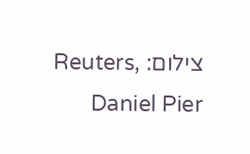צילום: Reuters, Daniel Pier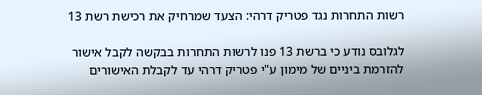רשות התחרות נגד פטריק דרהי: הצעד שמרחיק את רכישת רשת 13

לגלובס נודע כי ברשת 13 פנו לרשות התחרות בבקשה לקבל אישור להזרמת ביניים של מימון ע"י פטריק דרהי עד לקבלת האישורים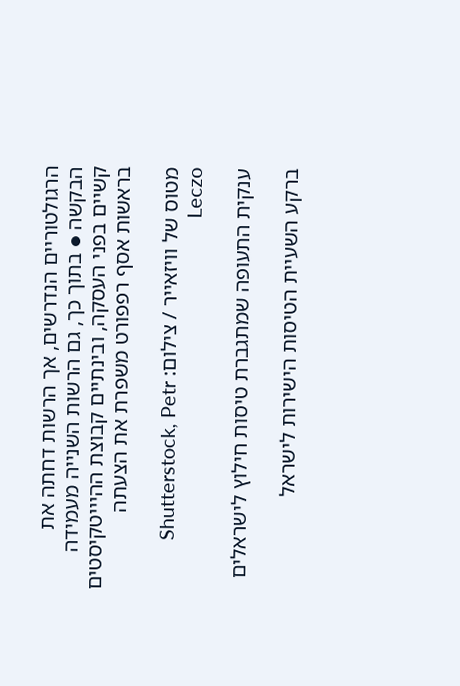הרגולטוריים הנדרשים, אך הרשות דחתה את הבקשה ● בתוך כך, גם הרשות השנייה מעמידה קשיים בפני העסקה, ובינתיים קבוצת ההיייטקיסטים בראשות אסף רפפורט משפרת את הצעתה

מטוס של וויזאייר / צילום: Shutterstock, Petr Leczo

ענקית התעופה שמתגברת טיסות חילוץ לישראלים

ברקע השעיית הטיסות הישירות לישראל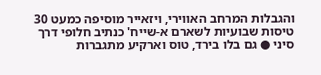והגבלות המרחב האווירי, ויזאייר מוסיפה כמעט 30 טיסות שבועיות לשארם א-שייח' כנתיב חלופי דרך סיני ● גם בלו בירד, טוס וארקיע מתגברות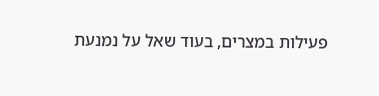פעילות במצרים, בעוד שאל על נמנעת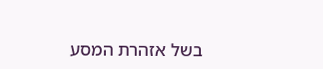בשל אזהרת המסע